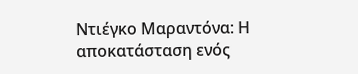Ντιέγκο Μαραντόνα: Η αποκατάσταση ενός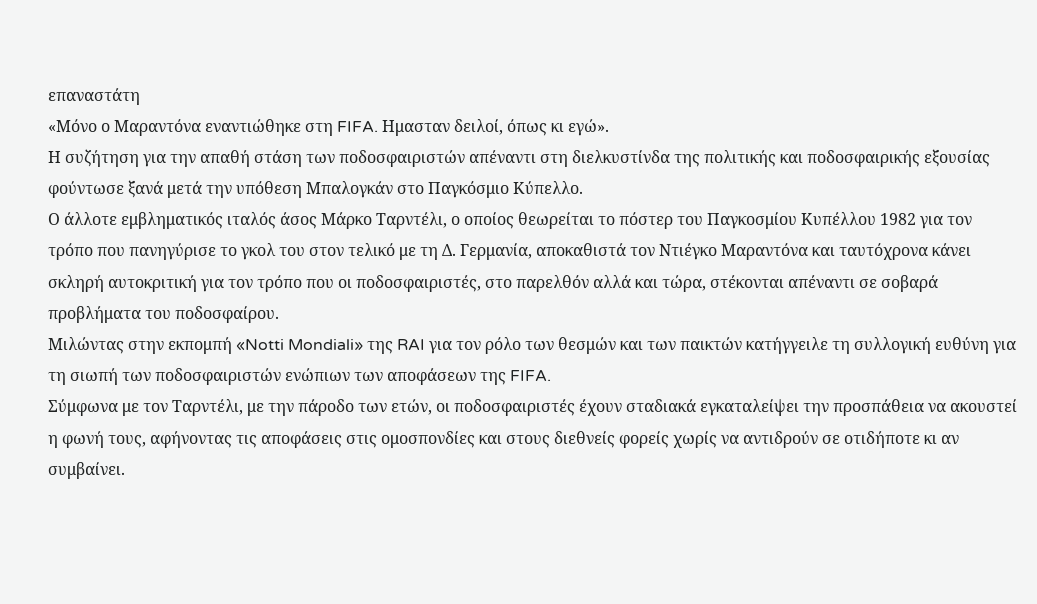επαναστάτη
«Μόνο ο Μαραντόνα εναντιώθηκε στη FIFA. Ημασταν δειλοί, όπως κι εγώ».
Η συζήτηση για την απαθή στάση των ποδοσφαιριστών απέναντι στη διελκυστίνδα της πολιτικής και ποδοσφαιρικής εξουσίας φούντωσε ξανά μετά την υπόθεση Μπαλογκάν στο Παγκόσμιο Κύπελλο.
Ο άλλοτε εμβληματικός ιταλός άσος Μάρκο Ταρντέλι, ο οποίος θεωρείται το πόστερ του Παγκοσμίου Κυπέλλου 1982 για τον τρόπο που πανηγύρισε το γκολ του στον τελικό με τη Δ. Γερμανία, αποκαθιστά τον Ντιέγκο Μαραντόνα και ταυτόχρονα κάνει σκληρή αυτοκριτική για τον τρόπο που οι ποδοσφαιριστές, στο παρελθόν αλλά και τώρα, στέκονται απέναντι σε σοβαρά προβλήματα του ποδοσφαίρου.
Μιλώντας στην εκπομπή «Notti Mondiali» της RAI για τον ρόλο των θεσμών και των παικτών κατήγγειλε τη συλλογική ευθύνη για τη σιωπή των ποδοσφαιριστών ενώπιων των αποφάσεων της FIFA.
Σύμφωνα με τον Ταρντέλι, με την πάροδο των ετών, οι ποδοσφαιριστές έχουν σταδιακά εγκαταλείψει την προσπάθεια να ακουστεί η φωνή τους, αφήνοντας τις αποφάσεις στις ομοσπονδίες και στους διεθνείς φορείς χωρίς να αντιδρούν σε οτιδήποτε κι αν συμβαίνει.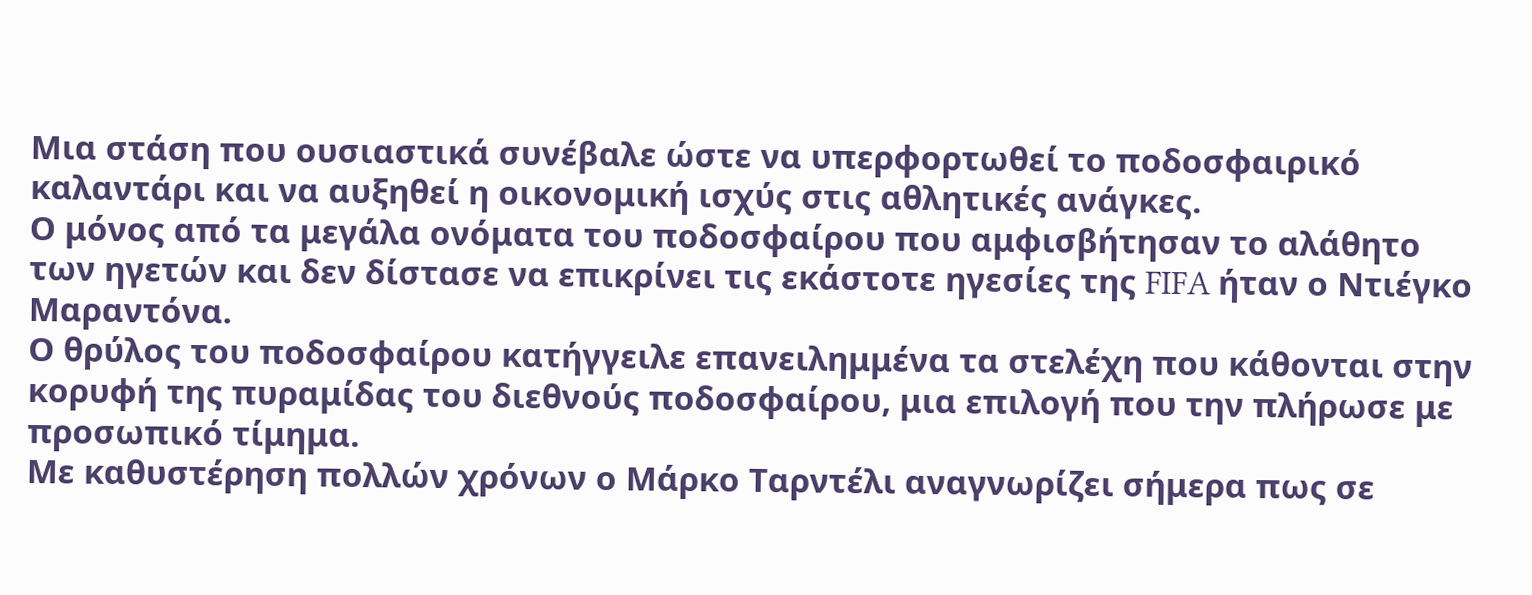Μια στάση που ουσιαστικά συνέβαλε ώστε να υπερφορτωθεί το ποδοσφαιρικό καλαντάρι και να αυξηθεί η οικονομική ισχύς στις αθλητικές ανάγκες.
Ο μόνος από τα μεγάλα ονόματα του ποδοσφαίρου που αμφισβήτησαν το αλάθητο των ηγετών και δεν δίστασε να επικρίνει τις εκάστοτε ηγεσίες της FIFA ήταν ο Ντιέγκο Μαραντόνα.
Ο θρύλος του ποδοσφαίρου κατήγγειλε επανειλημμένα τα στελέχη που κάθονται στην κορυφή της πυραμίδας του διεθνούς ποδοσφαίρου, μια επιλογή που την πλήρωσε με προσωπικό τίμημα.
Με καθυστέρηση πολλών χρόνων ο Μάρκο Ταρντέλι αναγνωρίζει σήμερα πως σε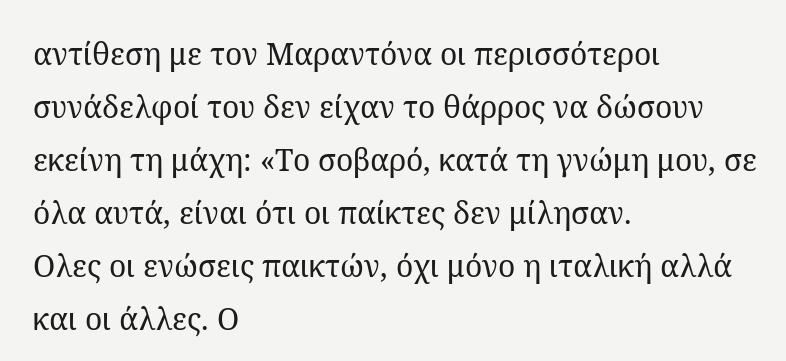αντίθεση με τον Μαραντόνα οι περισσότεροι συνάδελφοί του δεν είχαν το θάρρος να δώσουν εκείνη τη μάχη: «Το σοβαρό, κατά τη γνώμη μου, σε όλα αυτά, είναι ότι οι παίκτες δεν μίλησαν.
Ολες οι ενώσεις παικτών, όχι μόνο η ιταλική αλλά και οι άλλες. Ο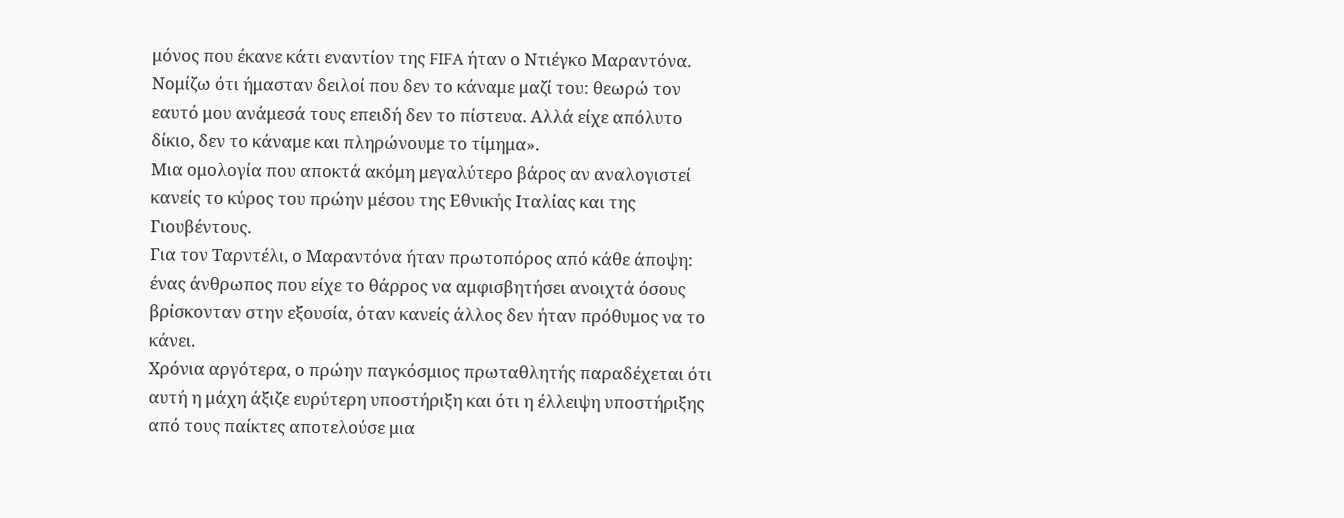μόνος που έκανε κάτι εναντίον της FIFA ήταν ο Ντιέγκο Μαραντόνα.
Νομίζω ότι ήμασταν δειλοί που δεν το κάναμε μαζί του: θεωρώ τον εαυτό μου ανάμεσά τους επειδή δεν το πίστευα. Αλλά είχε απόλυτο δίκιο, δεν το κάναμε και πληρώνουμε το τίμημα».
Μια ομολογία που αποκτά ακόμη μεγαλύτερο βάρος αν αναλογιστεί κανείς το κύρος του πρώην μέσου της Εθνικής Ιταλίας και της Γιουβέντους.
Για τον Ταρντέλι, ο Μαραντόνα ήταν πρωτοπόρος από κάθε άποψη: ένας άνθρωπος που είχε το θάρρος να αμφισβητήσει ανοιχτά όσους βρίσκονταν στην εξουσία, όταν κανείς άλλος δεν ήταν πρόθυμος να το κάνει.
Χρόνια αργότερα, ο πρώην παγκόσμιος πρωταθλητής παραδέχεται ότι αυτή η μάχη άξιζε ευρύτερη υποστήριξη και ότι η έλλειψη υποστήριξης από τους παίκτες αποτελούσε μια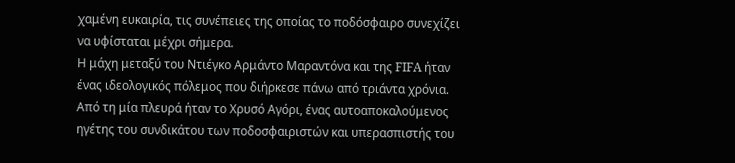χαμένη ευκαιρία, τις συνέπειες της οποίας το ποδόσφαιρο συνεχίζει να υφίσταται μέχρι σήμερα.
Η μάχη μεταξύ του Ντιέγκο Αρμάντο Μαραντόνα και της FIFA ήταν ένας ιδεολογικός πόλεμος που διήρκεσε πάνω από τριάντα χρόνια.
Από τη μία πλευρά ήταν το Χρυσό Αγόρι, ένας αυτοαποκαλούμενος ηγέτης του συνδικάτου των ποδοσφαιριστών και υπερασπιστής του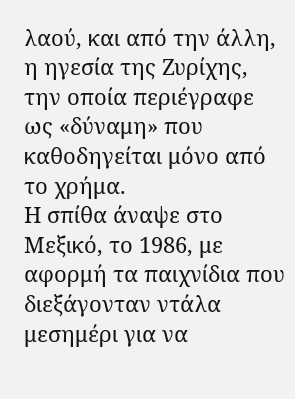λαού, και από την άλλη, η ηγεσία της Ζυρίχης, την οποία περιέγραφε ως «δύναμη» που καθοδηγείται μόνο από το χρήμα.
Η σπίθα άναψε στο Μεξικό, το 1986, με αφορμή τα παιχνίδια που διεξάγονταν ντάλα μεσημέρι για να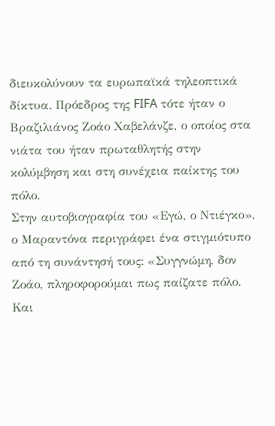διευκολύνουν τα ευρωπαϊκά τηλεοπτικά δίκτυα. Πρόεδρος της FIFA τότε ήταν ο Βραζιλιάνος Ζοάο Χαβελάνζε, ο οποίος στα νιάτα του ήταν πρωταθλητής στην κολύμβηση και στη συνέχεια παίκτης του πόλο.
Στην αυτοβιογραφία του «Εγώ, ο Ντιέγκο», ο Μαραντόνα περιγράφει ένα στιγμιότυπο από τη συνάντησή τους: «Συγγνώμη, δον Ζοάο, πληροφορούμαι πως παίζατε πόλο. Και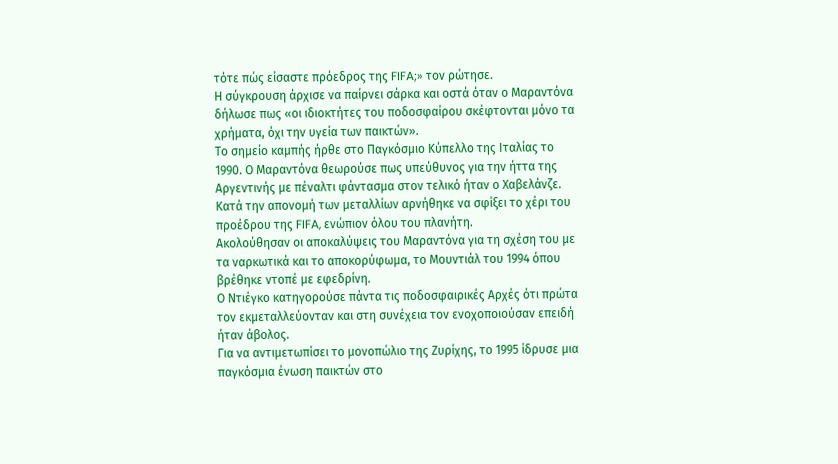τότε πώς είσαστε πρόεδρος της FIFA;» τον ρώτησε.
Η σύγκρουση άρχισε να παίρνει σάρκα και οστά όταν ο Μαραντόνα δήλωσε πως «οι ιδιοκτήτες του ποδοσφαίρου σκέφτονται μόνο τα χρήματα, όχι την υγεία των παικτών».
Το σημείο καμπής ήρθε στο Παγκόσμιο Κύπελλο της Ιταλίας το 1990. Ο Μαραντόνα θεωρούσε πως υπεύθυνος για την ήττα της Αργεντινής με πέναλτι φάντασμα στον τελικό ήταν ο Χαβελάνζε. Κατά την απονομή των μεταλλίων αρνήθηκε να σφίξει το χέρι του προέδρου της FIFA, ενώπιον όλου του πλανήτη.
Ακολούθησαν οι αποκαλύψεις του Μαραντόνα για τη σχέση του με τα ναρκωτικά και το αποκορύφωμα, το Μουντιάλ του 1994 όπου βρέθηκε ντοπέ με εφεδρίνη.
Ο Ντιέγκο κατηγορούσε πάντα τις ποδοσφαιρικές Αρχές ότι πρώτα τον εκμεταλλεύονταν και στη συνέχεια τον ενοχοποιούσαν επειδή ήταν άβολος.
Για να αντιμετωπίσει το μονοπώλιο της Ζυρίχης, το 1995 ίδρυσε μια παγκόσμια ένωση παικτών στο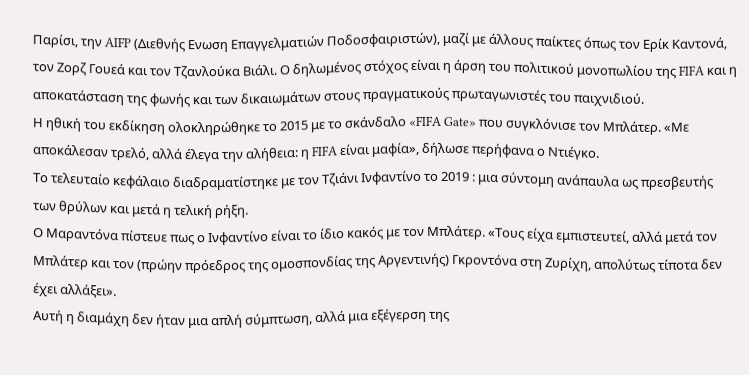Παρίσι, την AIFP (Διεθνής Ενωση Επαγγελματιών Ποδοσφαιριστών), μαζί με άλλους παίκτες όπως τον Ερίκ Καντονά, τον Ζορζ Γουεά και τον Τζανλούκα Βιάλι. Ο δηλωμένος στόχος είναι η άρση του πολιτικού μονοπωλίου της FIFA και η αποκατάσταση της φωνής και των δικαιωμάτων στους πραγματικούς πρωταγωνιστές του παιχνιδιού.
Η ηθική του εκδίκηση ολοκληρώθηκε το 2015 με το σκάνδαλο «FIFA Gate» που συγκλόνισε τον Μπλάτερ. «Με αποκάλεσαν τρελό, αλλά έλεγα την αλήθεια: η FIFA είναι μαφία», δήλωσε περήφανα ο Ντιέγκο.
Το τελευταίο κεφάλαιο διαδραματίστηκε με τον Τζιάνι Ινφαντίνο το 2019 : μια σύντομη ανάπαυλα ως πρεσβευτής των θρύλων και μετά η τελική ρήξη.
Ο Μαραντόνα πίστευε πως ο Ινφαντίνο είναι το ίδιο κακός με τον Μπλάτερ. «Τους είχα εμπιστευτεί, αλλά μετά τον Μπλάτερ και τον (πρώην πρόεδρος της ομοσπονδίας της Αργεντινής) Γκροντόνα στη Ζυρίχη, απολύτως τίποτα δεν έχει αλλάξει».
Αυτή η διαμάχη δεν ήταν μια απλή σύμπτωση, αλλά μια εξέγερση της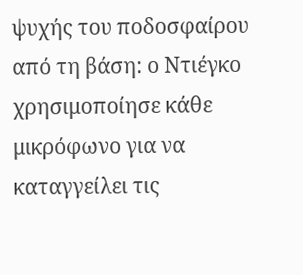ψυχής του ποδοσφαίρου από τη βάση: ο Ντιέγκο χρησιμοποίησε κάθε μικρόφωνο για να καταγγείλει τις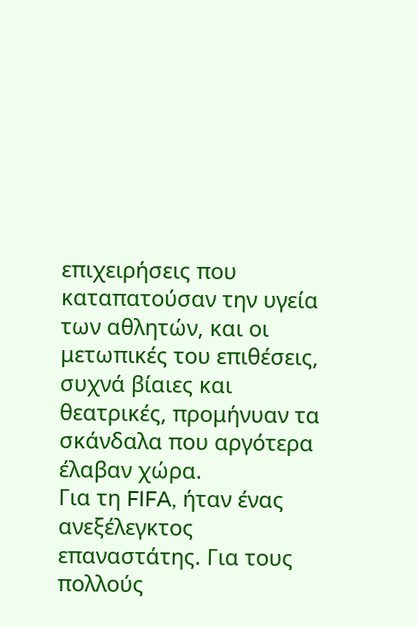επιχειρήσεις που καταπατούσαν την υγεία των αθλητών, και οι μετωπικές του επιθέσεις, συχνά βίαιες και θεατρικές, προμήνυαν τα σκάνδαλα που αργότερα έλαβαν χώρα.
Για τη FIFA, ήταν ένας ανεξέλεγκτος επαναστάτης. Για τους πολλούς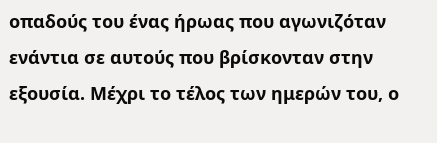οπαδούς του ένας ήρωας που αγωνιζόταν ενάντια σε αυτούς που βρίσκονταν στην εξουσία. Μέχρι το τέλος των ημερών του, ο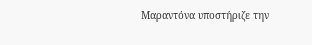Μαραντόνα υποστήριζε την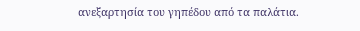ανεξαρτησία του γηπέδου από τα παλάτια.